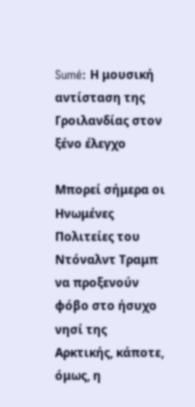Sumé: Η μουσική αντίσταση της Γροιλανδίας στον ξένο έλεγχο

Μπορεί σήμερα οι Ηνωμένες Πολιτείες του Ντόναλντ Τραμπ να προξενούν φόβο στο ήσυχο νησί της Αρκτικής, κάποτε, όμως, η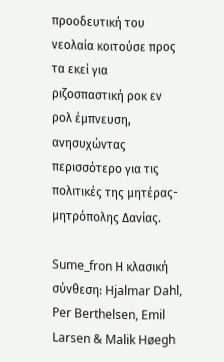προοδευτική του νεολαία κοιτούσε προς τα εκεί για ριζοσπαστική ροκ εν ρολ έμπνευση, ανησυχώντας περισσότερο για τις πολιτικές της μητέρας-μητρόπολης Δανίας.

Sume_fron Η κλασική σύνθεση: Hjalmar Dahl, Per Berthelsen, Emil Larsen & Malik Høegh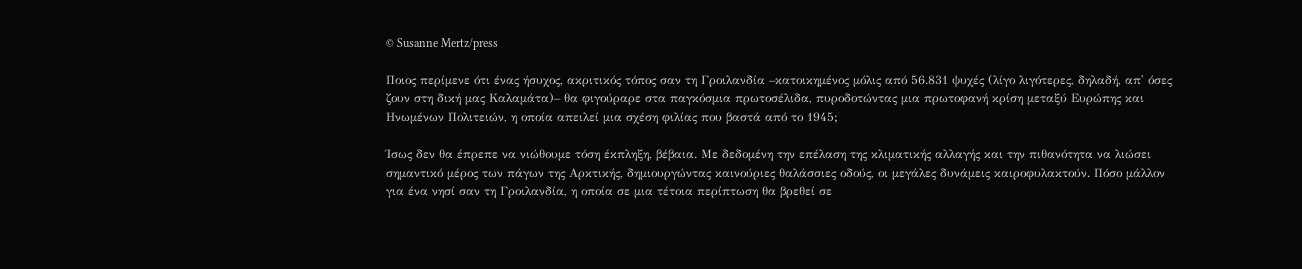© Susanne Mertz/press

Ποιος περίμενε ότι ένας ήσυχος, ακριτικός τόπος σαν τη Γροιλανδία –κατοικημένος μόλις από 56.831 ψυχές (λίγο λιγότερες, δηλαδή, απ' όσες ζουν στη δική μας Καλαμάτα)– θα φιγούραρε στα παγκόσμια πρωτοσέλιδα, πυροδοτώντας μια πρωτοφανή κρίση μεταξύ Ευρώπης και Ηνωμένων Πολιτειών, η οποία απειλεί μια σχέση φιλίας που βαστά από το 1945;

Ίσως δεν θα έπρεπε να νιώθουμε τόση έκπληξη, βέβαια. Με δεδομένη την επέλαση της κλιματικής αλλαγής και την πιθανότητα να λιώσει σημαντικό μέρος των πάγων της Αρκτικής, δημιουργώντας καινούριες θαλάσσιες οδούς, οι μεγάλες δυνάμεις καιροφυλακτούν. Πόσο μάλλον για ένα νησί σαν τη Γροιλανδία, η οποία σε μια τέτοια περίπτωση θα βρεθεί σε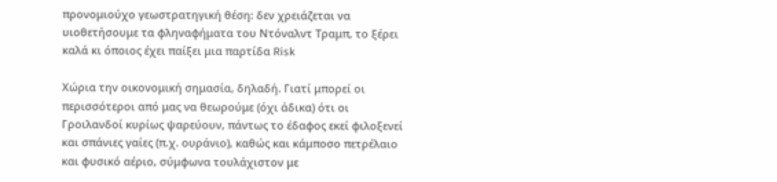προνομιούχο γεωστρατηγική θέση: δεν χρειάζεται να υιοθετήσουμε τα φληναφήματα του Ντόναλντ Τραμπ, το ξέρει καλά κι όποιος έχει παίξει μια παρτίδα Risk

Χώρια την οικονομική σημασία, δηλαδή. Γιατί μπορεί οι περισσότεροι από μας να θεωρούμε (όχι άδικα) ότι οι Γροιλανδοί κυρίως ψαρεύουν, πάντως το έδαφος εκεί φιλοξενεί και σπάνιες γαίες (π.χ. ουράνιο), καθώς και κάμποσο πετρέλαιο και φυσικό αέριο, σύμφωνα τουλάχιστον με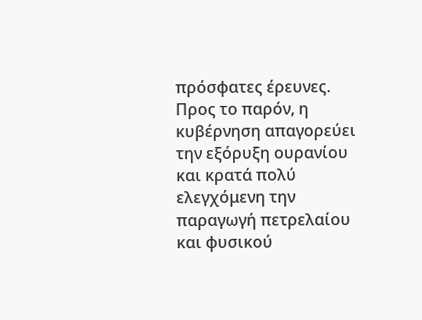πρόσφατες έρευνες. Προς το παρόν, η κυβέρνηση απαγορεύει την εξόρυξη ουρανίου και κρατά πολύ ελεγχόμενη την παραγωγή πετρελαίου και φυσικού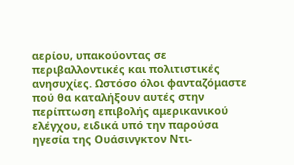αερίου, υπακούοντας σε περιβαλλοντικές και πολιτιστικές ανησυχίες. Ωστόσο όλοι φανταζόμαστε πού θα καταλήξουν αυτές στην περίπτωση επιβολής αμερικανικού ελέγχου, ειδικά υπό την παρούσα ηγεσία της Ουάσινγκτον Ντι-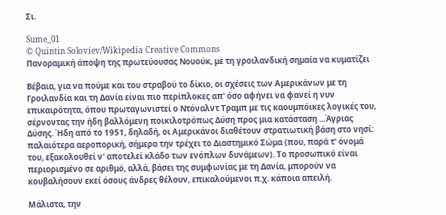Σι.

Sume_01
© Quintin Soloviev/Wikipedia Creative Commons
Πανοραμική άποψη της πρωτεύουσας Νουούκ, με τη γροιλανδική σημαία να κυματίζει

Βέβαια, για να πούμε και του στραβού το δίκιο, οι σχέσεις των Αμερικάνων με τη Γροιλανδία και τη Δανία είναι πιο περίπλοκες απ' όσο αφήνει να φανεί η νυν επικαιρότητα, όπου πρωταγωνιστεί ο Ντόναλντ Τραμπ με τις καουμπόικες λογικές του, σέρνοντας την ήδη βαλλόμενη ποικιλοτρόπως Δύση προς μια κατάσταση ...Άγριας Δύσης. Ήδη από το 1951, δηλαδή, οι Αμερικάνοι διαθέτουν στρατιωτική βάση στο νησί: παλαιότερα αεροπορική, σήμερα την τρέχει το Διαστημικό Σώμα (που, παρά τ' όνομά του, εξακολουθεί ν' αποτελεί κλάδο των ενόπλων δυνάμεων). Το προσωπικό είναι περιορισμένο σε αριθμό, αλλά, βάσει της συμφωνίας με τη Δανία, μπορούν να κουβαλήσουν εκεί όσους άνδρες θέλουν, επικαλούμενοι π.χ. κάποια απειλή.

Μάλιστα, την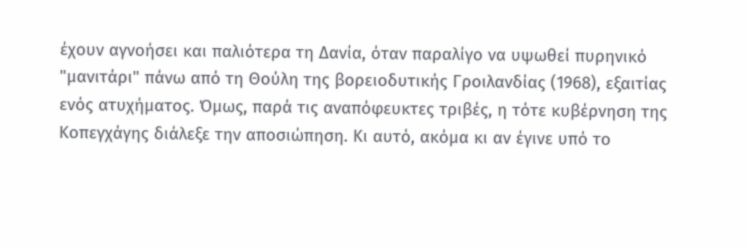έχουν αγνοήσει και παλιότερα τη Δανία, όταν παραλίγο να υψωθεί πυρηνικό "μανιτάρι" πάνω από τη Θούλη της βορειοδυτικής Γροιλανδίας (1968), εξαιτίας ενός ατυχήματος. Όμως, παρά τις αναπόφευκτες τριβές, η τότε κυβέρνηση της Κοπεγχάγης διάλεξε την αποσιώπηση. Κι αυτό, ακόμα κι αν έγινε υπό το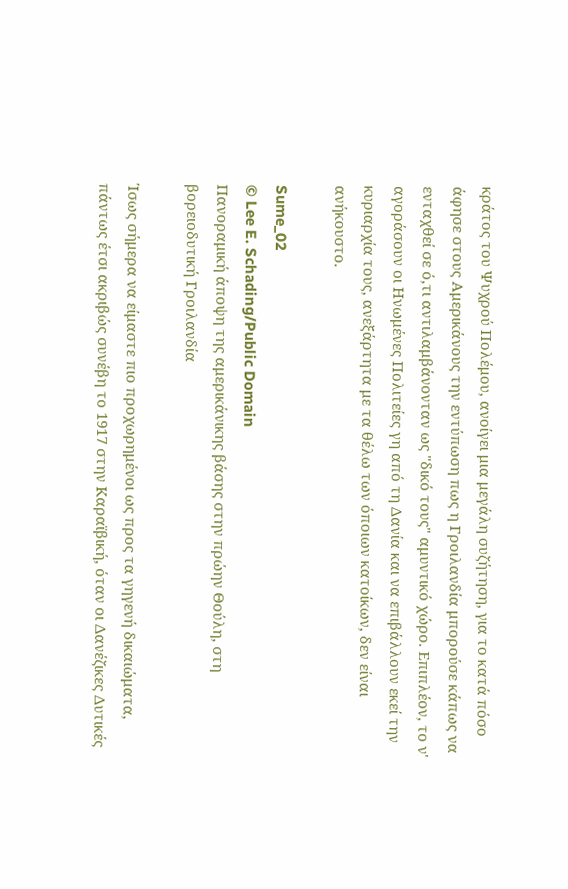κράτος του Ψυχρού Πολέμου, ανοίγει μια μεγάλη συζήτηση, για το κατά πόσο άφησε στους Αμερικάνους την εντύπωση πως η Γροιλανδία μπορούσε κάπως να ενταχθεί σε ό,τι αντιλαμβάνονταν ως "δικό τους" αμυντικό χώρο. Επιπλέον, το ν' αγοράσουν οι Ηνωμένες Πολιτείες γη από τη Δανία και να επιβάλλουν εκεί την κυριαρχία τους, ανεξάρτητα με τα θέλω των όποιων κατοίκων, δεν είναι ανήκουστο.

Sume_02
© Lee E. Schading/Public Domain
Πανοραμική άποψη της αμερικάνικης βάσης στην πρώην Θούλη, στη βορειοδυτική Γροιλανδία

Ίσως σήμερα να είμαστε πιο προχωρημένοι ως προς τα γηγενή δικαιώματα, πάντως έτσι ακριβώς συνέβη το 1917 στην Καραϊβική, όταν οι Δανέζικες Δυτικές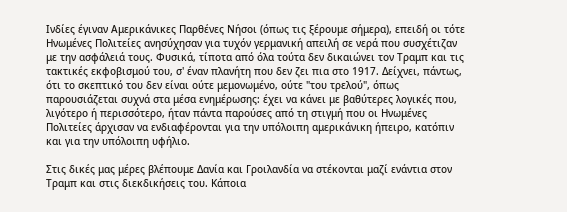Ινδίες έγιναν Αμερικάνικες Παρθένες Νήσοι (όπως τις ξέρουμε σήμερα), επειδή οι τότε Ηνωμένες Πολιτείες ανησύχησαν για τυχόν γερμανική απειλή σε νερά που συσχέτιζαν με την ασφάλειά τους. Φυσικά, τίποτα από όλα τούτα δεν δικαιώνει τον Τραμπ και τις τακτικές εκφοβισμού του, σ' έναν πλανήτη που δεν ζει πια στο 1917. Δείχνει, πάντως, ότι το σκεπτικό του δεν είναι ούτε μεμονωμένο, ούτε "του τρελού", όπως παρουσιάζεται συχνά στα μέσα ενημέρωσης: έχει να κάνει με βαθύτερες λογικές που, λιγότερο ή περισσότερο, ήταν πάντα παρούσες από τη στιγμή που οι Ηνωμένες Πολιτείες άρχισαν να ενδιαφέρονται για την υπόλοιπη αμερικάνικη ήπειρο, κατόπιν και για την υπόλοιπη υφήλιο.

Στις δικές μας μέρες βλέπουμε Δανία και Γροιλανδία να στέκονται μαζί ενάντια στον Τραμπ και στις διεκδικήσεις του. Κάποια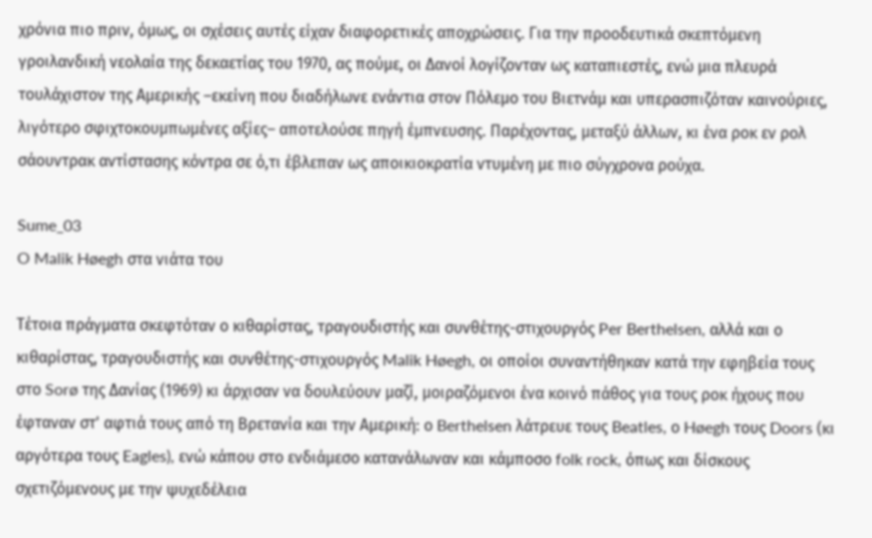χρόνια πιο πριν, όμως, οι σχέσεις αυτές είχαν διαφορετικές αποχρώσεις. Για την προοδευτικά σκεπτόμενη γροιλανδική νεολαία της δεκαετίας του 1970, ας πούμε, οι Δανοί λογίζονταν ως καταπιεστές, ενώ μια πλευρά τουλάχιστον της Αμερικής –εκείνη που διαδήλωνε ενάντια στον Πόλεμο του Βιετνάμ και υπερασπιζόταν καινούριες, λιγότερο σφιχτοκουμπωμένες αξίες– αποτελούσε πηγή έμπνευσης. Παρέχοντας, μεταξύ άλλων, κι ένα ροκ εν ρολ σάουντρακ αντίστασης κόντρα σε ό,τι έβλεπαν ως αποικιοκρατία ντυμένη με πιο σύγχρονα ρούχα.

Sume_03
O Malik Høegh στα νιάτα του

Τέτοια πράγματα σκεφτόταν ο κιθαρίστας, τραγουδιστής και συνθέτης-στιχουργός Per Berthelsen, αλλά και ο κιθαρίστας, τραγουδιστής και συνθέτης-στιχουργός Malik Høegh, οι οποίοι συναντήθηκαν κατά την εφηβεία τους στο Sorø της Δανίας (1969) κι άρχισαν να δουλεύουν μαζί, μοιραζόμενοι ένα κοινό πάθος για τους ροκ ήχους που έφταναν στ' αφτιά τους από τη Βρετανία και την Αμερική: ο Berthelsen λάτρευε τους Beatles, ο Høegh τους Doors (κι αργότερα τους Eagles), ενώ κάπου στο ενδιάμεσο κατανάλωναν και κάμποσο folk rock, όπως και δίσκους σχετιζόμενους με την ψυχεδέλεια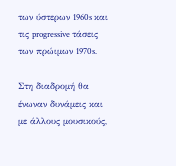των ύστερων 1960s και τις progressive τάσεις των πρώιμων 1970s.

Στη διαδρομή θα ένωναν δυνάμεις και με άλλους μουσικούς,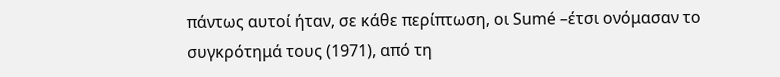πάντως αυτοί ήταν, σε κάθε περίπτωση, οι Sumé –έτσι ονόμασαν το συγκρότημά τους (1971), από τη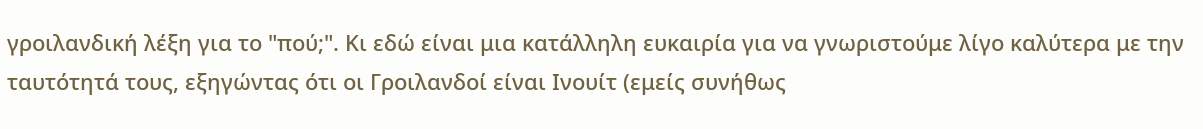γροιλανδική λέξη για το "πού;". Κι εδώ είναι μια κατάλληλη ευκαιρία για να γνωριστούμε λίγο καλύτερα με την ταυτότητά τους, εξηγώντας ότι οι Γροιλανδοί είναι Ινουίτ (εμείς συνήθως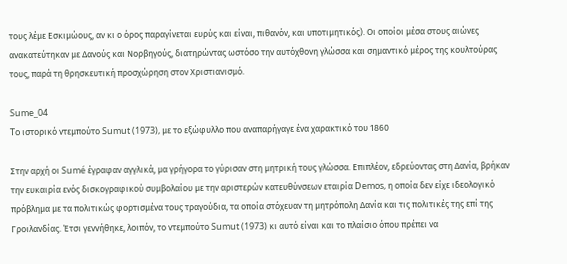τους λέμε Εσκιμώους, αν κι ο όρος παραγίνεται ευρύς και είναι, πιθανόν, και υποτιμητικός). Οι οποίοι μέσα στους αιώνες ανακατεύτηκαν με Δανούς και Νορβηγούς, διατηρώντας ωστόσο την αυτόχθονη γλώσσα και σημαντικό μέρος της κουλτούρας τους, παρά τη θρησκευτική προσχώρηση στον Χριστιανισμό.

Sume_04
To ιστορικό ντεμπούτο Sumut (1973), με το εξώφυλλο που αναπαρήγαγε ένα χαρακτικό του 1860

Στην αρχή οι Sumé έγραφαν αγγλικά, μα γρήγορα το γύρισαν στη μητρική τους γλώσσα. Επιπλέον, εδρεύοντας στη Δανία, βρήκαν την ευκαιρία ενός δισκογραφικού συμβολαίου με την αριστερών κατευθύνσεων εταιρία Demos, η οποία δεν είχε ιδεολογικό πρόβλημα με τα πολιτικώς φορτισμένα τους τραγούδια, τα οποία στόχευαν τη μητρόπολη Δανία και τις πολιτικές της επί της Γροιλανδίας. Έτσι γεννήθηκε, λοιπόν, το ντεμπούτο Sumut (1973) κι αυτό είναι και το πλαίσιο όπου πρέπει να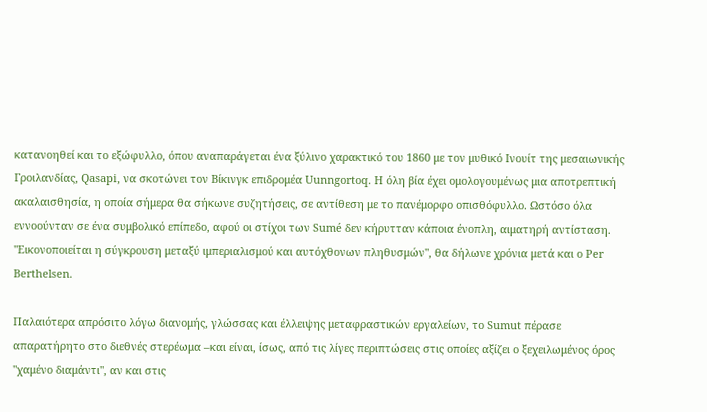κατανοηθεί και το εξώφυλλο, όπου αναπαράγεται ένα ξύλινο χαρακτικό του 1860 με τον μυθικό Ινουίτ της μεσαιωνικής Γροιλανδίας, Qasapi, να σκοτώνει τον Βίκινγκ επιδρομέα Uunngortoq. Η όλη βία έχει ομολογουμένως μια αποτρεπτική ακαλαισθησία, η οποία σήμερα θα σήκωνε συζητήσεις, σε αντίθεση με το πανέμορφο οπισθόφυλλο. Ωστόσο όλα εννοούνταν σε ένα συμβολικό επίπεδο, αφού οι στίχοι των Sumé δεν κήρυτταν κάποια ένοπλη, αιματηρή αντίσταση. "Εικονοποιείται η σύγκρουση μεταξύ ιμπεριαλισμού και αυτόχθονων πληθυσμών", θα δήλωνε χρόνια μετά και ο Per Berthelsen.

Παλαιότερα απρόσιτο λόγω διανομής, γλώσσας και έλλειψης μεταφραστικών εργαλείων, το Sumut πέρασε απαρατήρητο στο διεθνές στερέωμα –και είναι, ίσως, από τις λίγες περιπτώσεις στις οποίες αξίζει ο ξεχειλωμένος όρος "χαμένο διαμάντι", αν και στις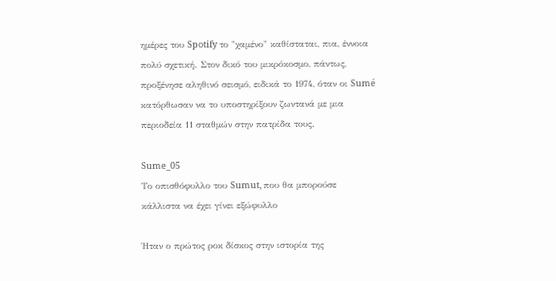ημέρες του Spotify το "χαμένο" καθίσταται, πια, έννοια πολύ σχετική. Στον δικό του μικρόκοσμο, πάντως, προξένησε αληθινό σεισμό, ειδικά το 1974, όταν οι Sumé κατόρθωσαν να το υποστηρίξουν ζωντανά με μια περιοδεία 11 σταθμών στην πατρίδα τους.

Sume_05
Το οπισθόφυλλο του Sumut, που θα μπορούσε κάλλιστα να έχει γίνει εξώφυλλο

Ήταν ο πρώτος ροκ δίσκος στην ιστορία της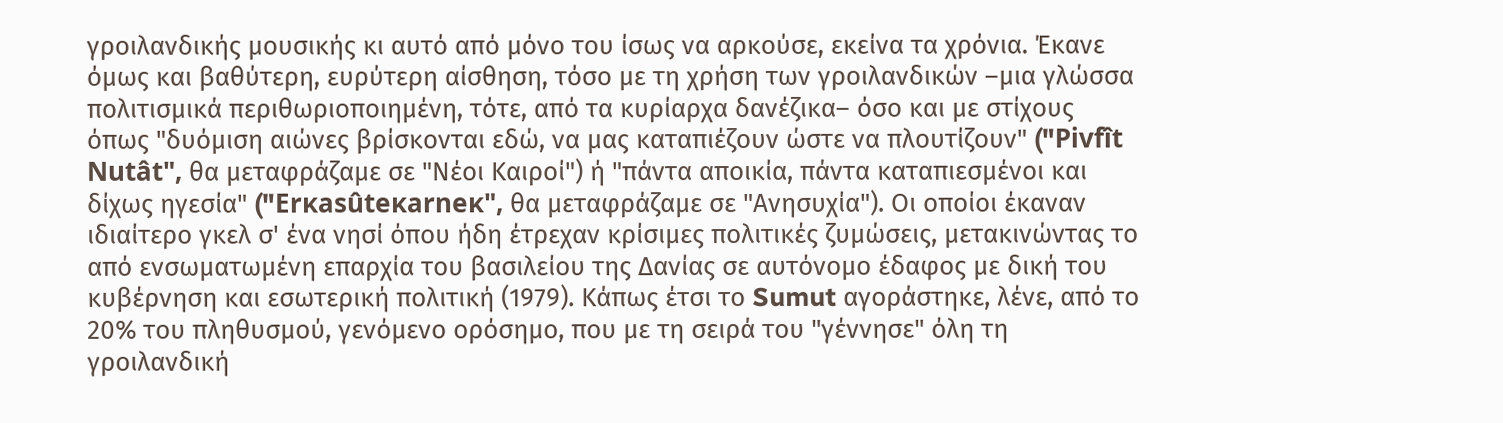γροιλανδικής μουσικής κι αυτό από μόνο του ίσως να αρκούσε, εκείνα τα χρόνια. Έκανε όμως και βαθύτερη, ευρύτερη αίσθηση, τόσο με τη χρήση των γροιλανδικών –μια γλώσσα πολιτισμικά περιθωριοποιημένη, τότε, από τα κυρίαρχα δανέζικα– όσο και με στίχους όπως "δυόμιση αιώνες βρίσκονται εδώ, να μας καταπιέζουν ώστε να πλουτίζουν" ("Pivfît Nutât", θα μεταφράζαμε σε "Νέοι Καιροί") ή "πάντα αποικία, πάντα καταπιεσμένοι και δίχως ηγεσία" ("Erĸasûteĸarneĸ", θα μεταφράζαμε σε "Ανησυχία"). Οι οποίοι έκαναν ιδιαίτερο γκελ σ' ένα νησί όπου ήδη έτρεχαν κρίσιμες πολιτικές ζυμώσεις, μετακινώντας το από ενσωματωμένη επαρχία του βασιλείου της Δανίας σε αυτόνομο έδαφος με δική του κυβέρνηση και εσωτερική πολιτική (1979). Κάπως έτσι το Sumut αγοράστηκε, λένε, από το 20% του πληθυσμού, γενόμενο ορόσημο, που με τη σειρά του "γέννησε" όλη τη γροιλανδική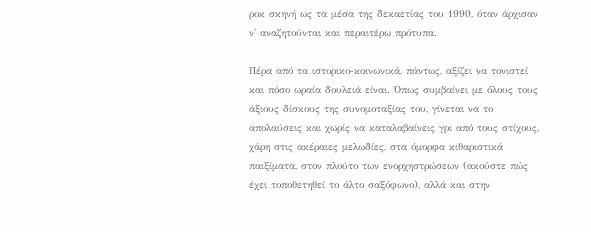ροκ σκηνή ως τα μέσα της δεκαετίας του 1990, όταν άρχισαν ν' αναζητούνται και περαιτέρω πρότυπα.

Πέρα από τα ιστορικο-κοινωνικά, πάντως, αξίζει να τονιστεί και πόσο ωραία δουλειά είναι. Όπως συμβαίνει με όλους τους άξιους δίσκους της συνομοταξίας του, γίνεται να το απολαύσεις και χωρίς να καταλαβαίνεις γρι από τους στίχους, χάρη στις ακέραιες μελωδίες, στα όμορφα κιθαριστικά παιξίματα, στον πλούτο των ενορχηστρώσεων (ακούστε πώς έχει τοποθετηθεί το άλτο σαξόφωνο), αλλά και στην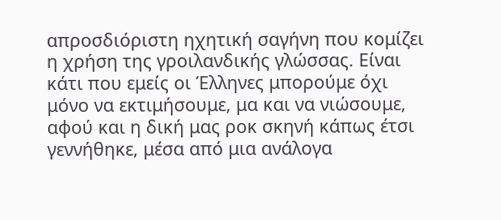απροσδιόριστη ηχητική σαγήνη που κομίζει η χρήση της γροιλανδικής γλώσσας. Είναι κάτι που εμείς οι Έλληνες μπορούμε όχι μόνο να εκτιμήσουμε, μα και να νιώσουμε, αφού και η δική μας ροκ σκηνή κάπως έτσι γεννήθηκε, μέσα από μια ανάλογα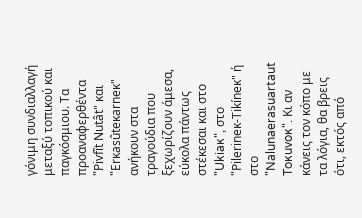γόνιμη συνδιαλλαγή μεταξύ τοπικού και παγκόσμιου. Τα προαναφερθέντα "Pivfît Nutât" και "Erĸasûteĸarneĸ" ανήκουν στα τραγούδια που ξεχωρίζουν άμεσα, εύκολα πάντως στέκεσαι και στο "Ukiaĸ", στο "Pilerineĸ-Tikíneĸ" ή στο "Nalunaerasuartaut Toĸuvoĸ". Κι αν κάνεις τον κόπο με τα λόγια, θα βρεις ότι, εκτός από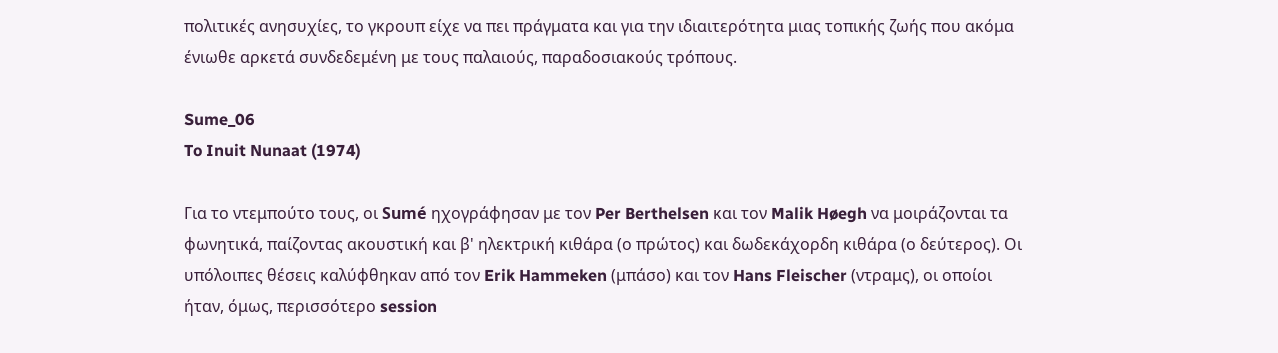πολιτικές ανησυχίες, το γκρουπ είχε να πει πράγματα και για την ιδιαιτερότητα μιας τοπικής ζωής που ακόμα ένιωθε αρκετά συνδεδεμένη με τους παλαιούς, παραδοσιακούς τρόπους.

Sume_06
To Inuit Nunaat (1974)

Για το ντεμπούτο τους, οι Sumé ηχογράφησαν με τον Per Berthelsen και τον Malik Høegh να μοιράζονται τα φωνητικά, παίζοντας ακουστική και β' ηλεκτρική κιθάρα (ο πρώτος) και δωδεκάχορδη κιθάρα (ο δεύτερος). Οι υπόλοιπες θέσεις καλύφθηκαν από τον Erik Hammeken (μπάσο) και τον Hans Fleischer (ντραμς), οι οποίοι ήταν, όμως, περισσότερο session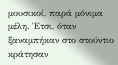μουσικοί, παρά μόνιμα μέλη. Έτσι, όταν ξαναμπήκαν στο στούντιο κράτησαν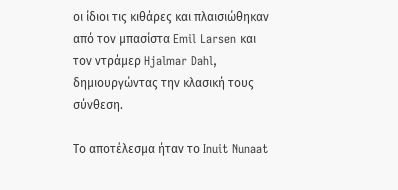οι ίδιοι τις κιθάρες και πλαισιώθηκαν από τον μπασίστα Emil Larsen και τον ντράμερ Hjalmar Dahl, δημιουργώντας την κλασική τους σύνθεση.

Το αποτέλεσμα ήταν το Inuit Nunaat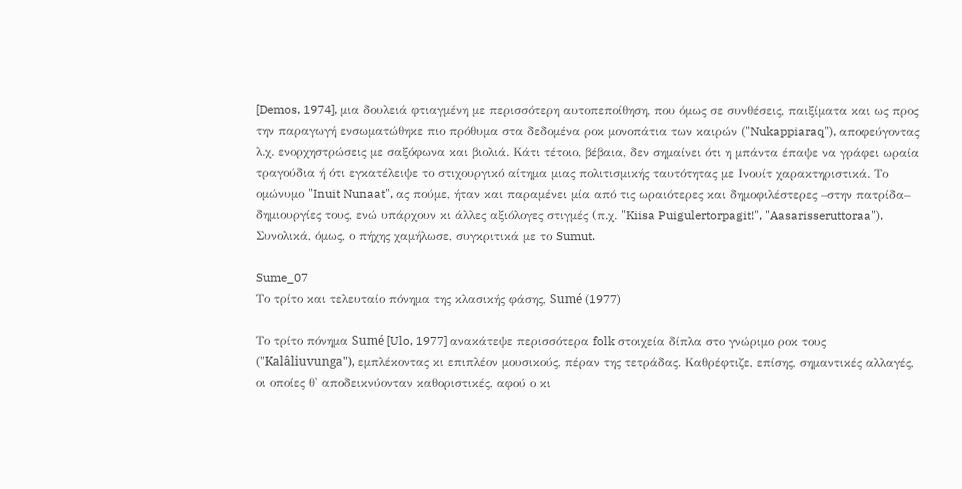[Demos, 1974], μια δουλειά φτιαγμένη με περισσότερη αυτοπεποίθηση, που όμως σε συνθέσεις, παιξίματα και ως προς την παραγωγή ενσωματώθηκε πιο πρόθυμα στα δεδομένα ροκ μονοπάτια των καιρών ("Nukappiaraq"), αποφεύγοντας λ.χ. ενορχηστρώσεις με σαξόφωνα και βιολιά. Κάτι τέτοιο, βέβαια, δεν σημαίνει ότι η μπάντα έπαψε να γράφει ωραία τραγούδια ή ότι εγκατέλειψε το στιχουργικό αίτημα μιας πολιτισμικής ταυτότητας με Ινουίτ χαρακτηριστικά. Το ομώνυμο "Inuit Nunaat", ας πούμε, ήταν και παραμένει μία από τις ωραιότερες και δημοφιλέστερες –στην πατρίδα– δημιουργίες τους, ενώ υπάρχουν κι άλλες αξιόλογες στιγμές (π.χ. "Kiisa Puigulertorpagit!", "Aasarisseruttoraa"). Συνολικά, όμως, ο πήχης χαμήλωσε, συγκριτικά με το Sumut.

Sume_07
Το τρίτο και τελευταίο πόνημα της κλασικής φάσης, Sumé (1977)

Το τρίτο πόνημα Sumé [Ulo, 1977] ανακάτεψε περισσότερα folk στοιχεία δίπλα στο γνώριμο ροκ τους ("Kalâliuvunga"), εμπλέκοντας κι επιπλέον μουσικούς, πέραν της τετράδας. Καθρέφτιζε, επίσης, σημαντικές αλλαγές, οι οποίες θ' αποδεικνύονταν καθοριστικές, αφού ο κι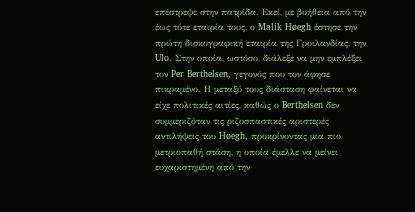επέστρεψε στην πατρίδα. Εκεί, με βοήθεια από την έως τότε εταιρία τους, ο Malik Høegh έστησε την πρώτη δισκογραφική εταιρία της Γροιλανδίας, την Ulo. Στην οποία, ωστόσο, διάλεξε να μην εμπλέξει τον Per Berthelsen, γεγονός που τον άφησε πικραμένο. Η μεταξύ τους διάσταση φαίνεται να είχε πολιτικές αιτίες, καθώς ο Berthelsen δεν συμμεριζόταν τις ριζοσπαστικές αριστερές αντιλήψεις του Høegh, προκρίνοντας μια πιο μετριοπαθή στάση, η οποία έμελλε να μείνει ευχαριστημένη από την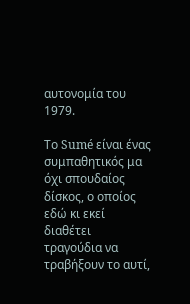αυτονομία του 1979.

Το Sumé είναι ένας συμπαθητικός μα όχι σπουδαίος δίσκος, ο οποίος εδώ κι εκεί διαθέτει τραγούδια να τραβήξουν το αυτί,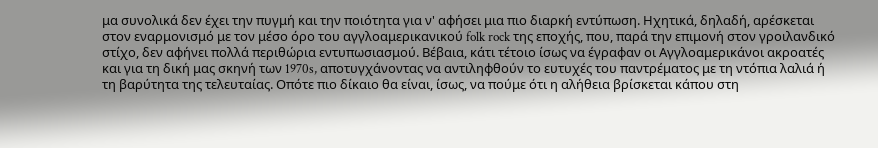μα συνολικά δεν έχει την πυγμή και την ποιότητα για ν' αφήσει μια πιο διαρκή εντύπωση. Ηχητικά, δηλαδή, αρέσκεται στον εναρμονισμό με τον μέσο όρο του αγγλοαμερικανικού folk rock της εποχής, που, παρά την επιμονή στον γροιλανδικό στίχο, δεν αφήνει πολλά περιθώρια εντυπωσιασμού. Βέβαια, κάτι τέτοιο ίσως να έγραφαν οι Αγγλοαμερικάνοι ακροατές και για τη δική μας σκηνή των 1970s, αποτυγχάνοντας να αντιληφθούν το ευτυχές του παντρέματος με τη ντόπια λαλιά ή τη βαρύτητα της τελευταίας. Οπότε πιο δίκαιο θα είναι, ίσως, να πούμε ότι η αλήθεια βρίσκεται κάπου στη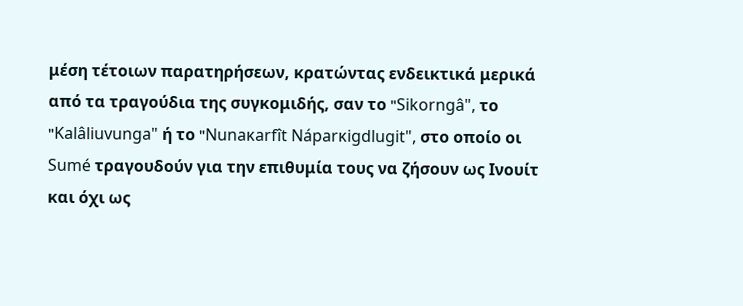μέση τέτοιων παρατηρήσεων, κρατώντας ενδεικτικά μερικά από τα τραγούδια της συγκομιδής, σαν το "Sikorngâ", το "Kalâliuvunga" ή το "Nunaĸarfît Náparĸigdlugit", στο οποίο οι Sumé τραγουδούν για την επιθυμία τους να ζήσουν ως Ινουίτ και όχι ως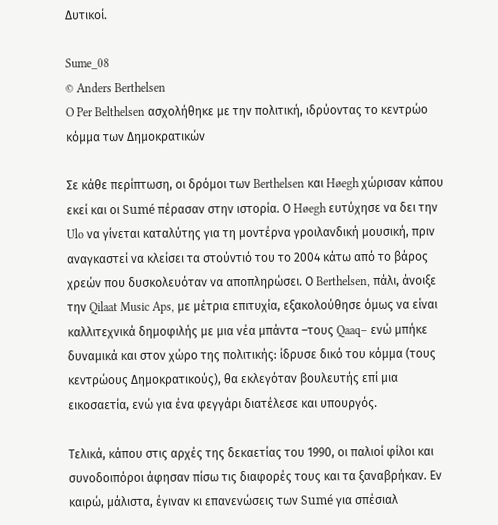Δυτικοί.

Sume_08
© Anders Berthelsen
O Per Belthelsen ασχολήθηκε με την πολιτική, ιδρύοντας το κεντρώο κόμμα των Δημοκρατικών

Σε κάθε περίπτωση, οι δρόμοι των Berthelsen και Høegh χώρισαν κάπου εκεί και οι Sumé πέρασαν στην ιστορία. Ο Høegh ευτύχησε να δει την Ulo να γίνεται καταλύτης για τη μοντέρνα γροιλανδική μουσική, πριν αναγκαστεί να κλείσει τα στούντιό του το 2004 κάτω από το βάρος χρεών που δυσκολευόταν να αποπληρώσει. Ο Berthelsen, πάλι, άνοιξε την Qilaat Music Aps, με μέτρια επιτυχία, εξακολούθησε όμως να είναι καλλιτεχνικά δημοφιλής με μια νέα μπάντα –τους Qaaq– ενώ μπήκε δυναμικά και στον χώρο της πολιτικής: ίδρυσε δικό του κόμμα (τους κεντρώους Δημοκρατικούς), θα εκλεγόταν βουλευτής επί μια εικοσαετία, ενώ για ένα φεγγάρι διατέλεσε και υπουργός.

Τελικά, κάπου στις αρχές της δεκαετίας του 1990, οι παλιοί φίλοι και συνοδοιπόροι άφησαν πίσω τις διαφορές τους και τα ξαναβρήκαν. Εν καιρώ, μάλιστα, έγιναν κι επανενώσεις των Sumé για σπέσιαλ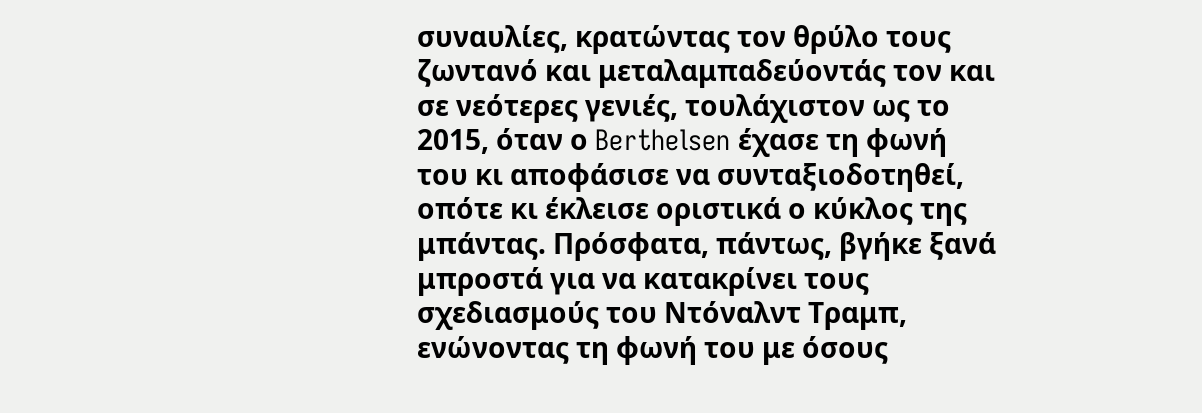συναυλίες, κρατώντας τον θρύλο τους ζωντανό και μεταλαμπαδεύοντάς τον και σε νεότερες γενιές, τουλάχιστον ως το 2015, όταν ο Berthelsen έχασε τη φωνή του κι αποφάσισε να συνταξιοδοτηθεί, οπότε κι έκλεισε οριστικά ο κύκλος της μπάντας. Πρόσφατα, πάντως, βγήκε ξανά μπροστά για να κατακρίνει τους σχεδιασμούς του Ντόναλντ Τραμπ, ενώνοντας τη φωνή του με όσους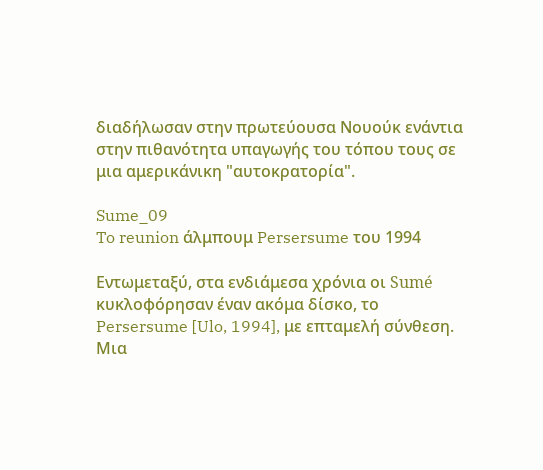διαδήλωσαν στην πρωτεύουσα Νουούκ ενάντια στην πιθανότητα υπαγωγής του τόπου τους σε μια αμερικάνικη "αυτοκρατορία".

Sume_09
To reunion άλμπουμ Persersume του 1994

Εντωμεταξύ, στα ενδιάμεσα χρόνια οι Sumé κυκλοφόρησαν έναν ακόμα δίσκο, το Persersume [Ulo, 1994], με επταμελή σύνθεση. Μια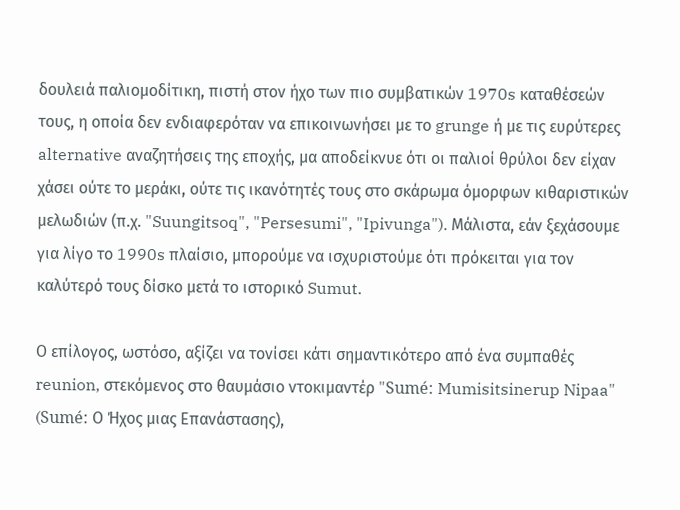δουλειά παλιομοδίτικη, πιστή στον ήχο των πιο συμβατικών 1970s καταθέσεών τους, η οποία δεν ενδιαφερόταν να επικοινωνήσει με το grunge ή με τις ευρύτερες alternative αναζητήσεις της εποχής, μα αποδείκνυε ότι οι παλιοί θρύλοι δεν είχαν χάσει ούτε το μεράκι, ούτε τις ικανότητές τους στο σκάρωμα όμορφων κιθαριστικών μελωδιών (π.χ. "Suungitsoq", "Persesumi", "Ipivunga"). Μάλιστα, εάν ξεχάσουμε για λίγο το 1990s πλαίσιο, μπορούμε να ισχυριστούμε ότι πρόκειται για τον καλύτερό τους δίσκο μετά το ιστορικό Sumut.

Ο επίλογος, ωστόσο, αξίζει να τονίσει κάτι σημαντικότερο από ένα συμπαθές reunion, στεκόμενος στο θαυμάσιο ντοκιμαντέρ "Sumé: Mumisitsinerup Nipaa" (Sumé: Ο Ήχος μιας Επανάστασης),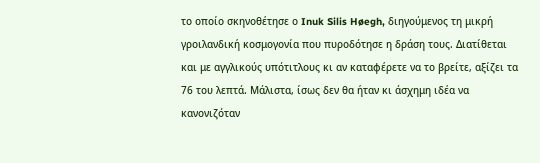το οποίο σκηνοθέτησε ο Inuk Silis Høegh, διηγούμενος τη μικρή γροιλανδική κοσμογονία που πυροδότησε η δράση τους. Διατίθεται και με αγγλικούς υπότιτλους κι αν καταφέρετε να το βρείτε, αξίζει τα 76 του λεπτά. Μάλιστα, ίσως δεν θα ήταν κι άσχημη ιδέα να κανονιζόταν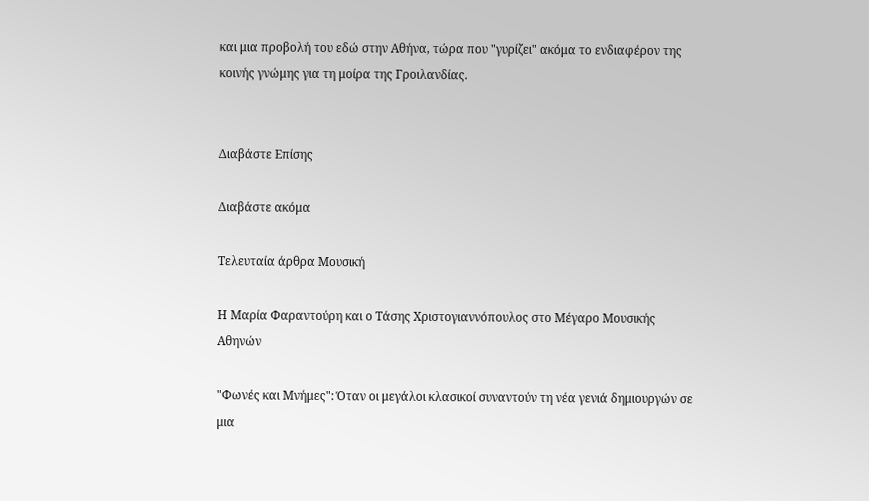και μια προβολή του εδώ στην Αθήνα, τώρα που "γυρίζει" ακόμα το ενδιαφέρον της κοινής γνώμης για τη μοίρα της Γροιλανδίας.


Διαβάστε Επίσης

Διαβάστε ακόμα

Τελευταία άρθρα Μουσική

Η Μαρία Φαραντούρη και ο Τάσης Χριστογιαννόπουλος στο Μέγαρο Μουσικής Αθηνών

"Φωνές και Μνήμες": Όταν οι μεγάλοι κλασικοί συναντούν τη νέα γενιά δημιουργών σε μια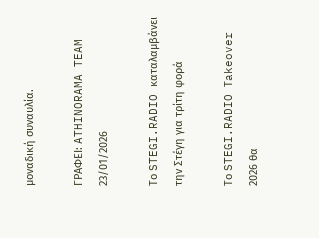μοναδική συναυλία.

ΓΡΑΦΕΙ: ATHINORAMA TEAM
23/01/2026

Το STEGI.RADIO καταλαμβάνει την Στέγη για τρίτη φορά

Το STEGI.RADIO Τakeover 2026 θα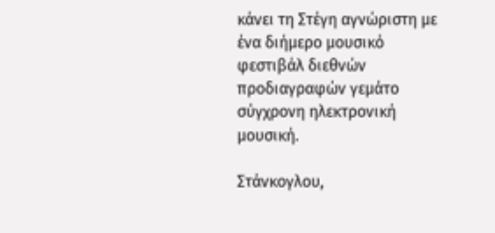κάνει τη Στέγη αγνώριστη με ένα διήμερο μουσικό φεστιβάλ διεθνών προδιαγραφών γεμάτο σύγχρονη ηλεκτρονική μουσική.

Στάνκογλου,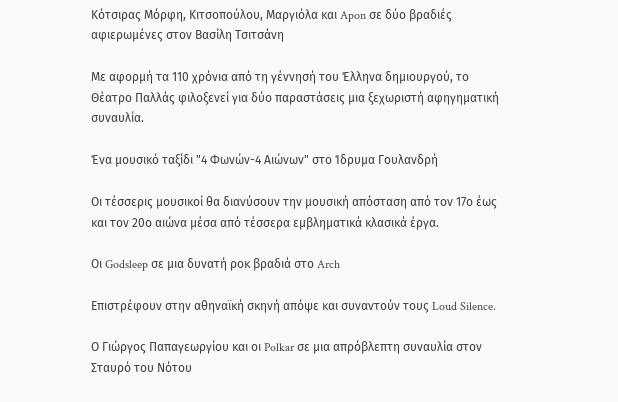Κότσιρας Μόρφη, Κιτσοπούλου, Μαργιόλα και Apon σε δύο βραδιές αφιερωμένες στον Βασίλη Τσιτσάνη

Με αφορμή τα 110 χρόνια από τη γέννησή του Έλληνα δημιουργού, το Θέατρο Παλλάς φιλοξενεί για δύο παραστάσεις μια ξεχωριστή αφηγηματική συναυλία.

Ένα μουσικό ταξίδι "4 Φωνών-4 Αιώνων" στο Ίδρυμα Γουλανδρή

Οι τέσσερις μουσικοί θα διανύσουν την μουσική απόσταση από τον 17ο έως και τον 20ο αιώνα μέσα από τέσσερα εμβληματικά κλασικά έργα.

Οι Godsleep σε μια δυνατή ροκ βραδιά στο Arch

Επιστρέφουν στην αθηναϊκή σκηνή απόψε και συναντούν τους Loud Silence.

Ο Γιώργος Παπαγεωργίου και οι Polkar σε μια απρόβλεπτη συναυλία στον Σταυρό του Νότου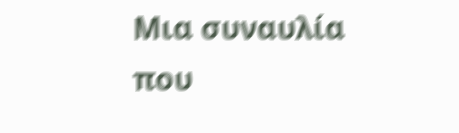Μια συναυλία που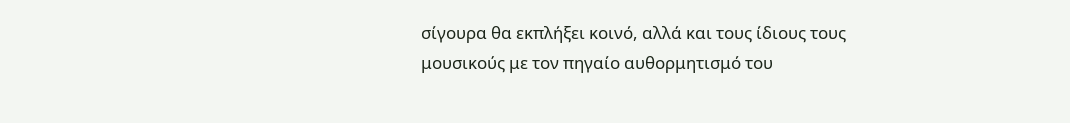σίγουρα θα εκπλήξει κοινό, αλλά και τους ίδιους τους μουσικούς με τον πηγαίο αυθορμητισμό του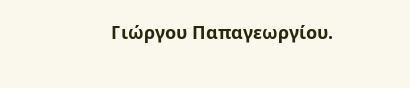Γιώργου Παπαγεωργίου.